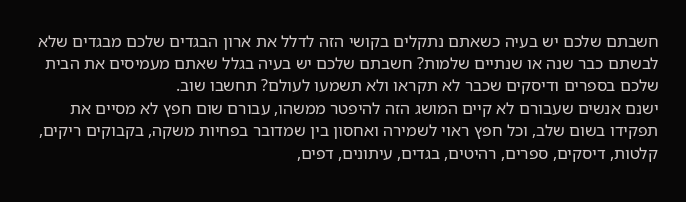חשבתם שלכם יש בעיה כשאתם נתקלים בקושי הזה לדלל את ארון הבגדים שלכם מבגדים שלא לבשתם כבר שנה או שנתיים שלמות? חשבתם שלכם יש בעיה בגלל שאתם מעמיסים את הבית שלכם בספרים ודיסקים שכבר לא תקראו ולא תשמעו לעולם? תחשבו שוב.
ישנם אנשים שעבורם לא קיים המושג הזה להיפטר ממשהו, עבורם שום חפץ לא מסיים את תפקידו בשום שלב, וכל חפץ ראוי לשמירה ואחסון בין שמדובר בפחיות משקה, בקבוקים ריקים, קלטות, דיסקים, ספרים, רהיטים, בגדים, עיתונים, דפים,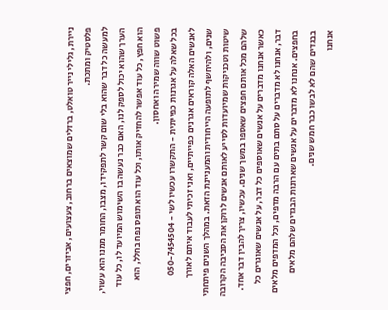ניירת, גלילי נייר טואלט, ברזלים שמוצאים ברחוב, צעצועים, אביזרים, חפצי פלסטיק ומתכת.
למעשה כל דבר שהוא בלי שום קשר לתפקידו, מצבו, החומר ממנו הוא עשוי, הערך שהוא יכול לספק לנו, האם כבר נעשה בו השימוש המיועד לו, כל עוד הוא חפץ, כל עוד אפשר להחזיק אותו, וכל עוד הוא תופס נפח בחלל, הוא פשוט שווה שמירה ואחסון.
בכל שאלה על אגרנות כפייתית - התקשרו עכשיו לשי - 050-7454504
לאנשים האלה קוראים אגרנים כפייתיים, ואני זכיתי לעבוד איתם לאורך שנים, ולהיחשף לתופעה הייחודית והמעניינת הזאת. במהלך השנים פיתחתי שיטות וטכניקות שמיועדות לסייע לאותם אנשים לרוקן את הסביבה הקרובה שלהם מכל אותם חפצים שאספו במשך שנים. עכשיו, צריך להבין דבר אחד.
כאשר אנחנו מדברים על אנשים שאוספים כל דבר, על אנשים שאוגרים כל דבר, אנחנו לא מדברים על סתם בתים עם הרבה מדפים, וכל המדפים מלאים בחפצים. אנחנו לא מדברים על אנשים שארונות הבגדים שלהם מלאים בבגדים שהם לא לבשו כבר חמש שנים.
אנחנו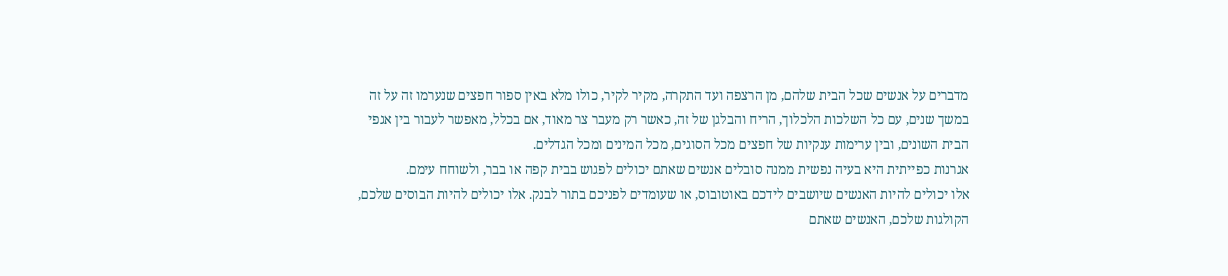מדברים על אנשים שכל הבית שלהם, מן הרצפה ועד התקרה, מקיר לקיר, כולו מלא באין ספור חפצים שנערמו זה על זה במשך שנים, עם כל השלכות הלכלוך, הריח והבלגן של זה, כאשר רק מעבר צר מאוד, אם בכלל, מאפשר לעבור בין אגפי הבית השונים, ובין ערימות ענקיות של חפצים מכל הסוגים, מכל המינים ומכל הגדלים.
אגרנות כפייתית היא בעיה נפשית ממנה סובלים אנשים שאתם יכולים לפגוש בבית קפה או בבר, ולשוחח עימם.
אלו יכולים להיות האנשים שיושבים לידכם באוטובוס, או שעומדים לפניכם בתור לבנק. אלו יכולים להיות הבוסים שלכם, הקולגות שלכם, האנשים שאתם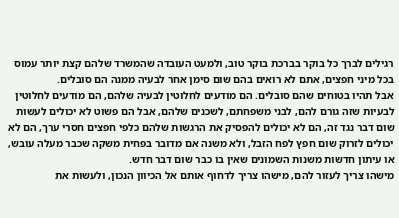רגילים לברך כל בוקר בברכת בוקר טוב, ולמעט העובדה שהמשרד שלהם קצת יותר עמוס בכל מיני חפצים, אתם לא רואים בהם שום סימן אחר לבעיה ממנה הם סובלים.
אבל תהיו בטוחים שהם סובלים. הם מודעים לחלוטין לבעיה שלהם, הם מודעים לחלוטין לבעיות שזה גורם להם, לבני משפחתם, לשכנים שלהם, אבל הם פשוט לא יכולים לעשות שום דבר נגד זה, הם לא יכולים להפסיק את הרגשות שלהם כלפי חפצים חסרי ערך, הם לא יכולים לזרוק שום חפץ לפח הזבל, ולא משנה אם מדובר בפחית משקה שכבר מעלה עובש, או עיתון חדשות משנות השמונים שאין בו כבר שום דבר חדש.
מישהו צריך לעזור להם, מישהו צריך לדחוף אותם אל הכיוון הנכון, ולעשות את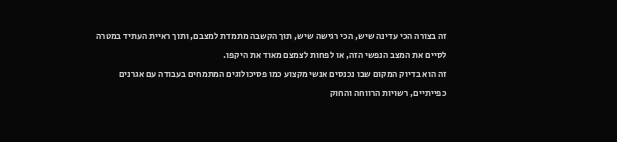זה בצורה הכי עדינה שיש, הכי רגישה שיש, תוך הקשבה מתמדת למצבם, ותוך ראיית העתיד במטרה לסיים את המצב הנפשי הזה, או לפחות לצמצם מאוד את היקפו.
זה הוא בדיוק המקום שבו נכנסים אנשי מקצוע כמו פסיכולוגים המתמחים בעבודה עם אגרנים כפייתיים, רשויות הרווחה והחוק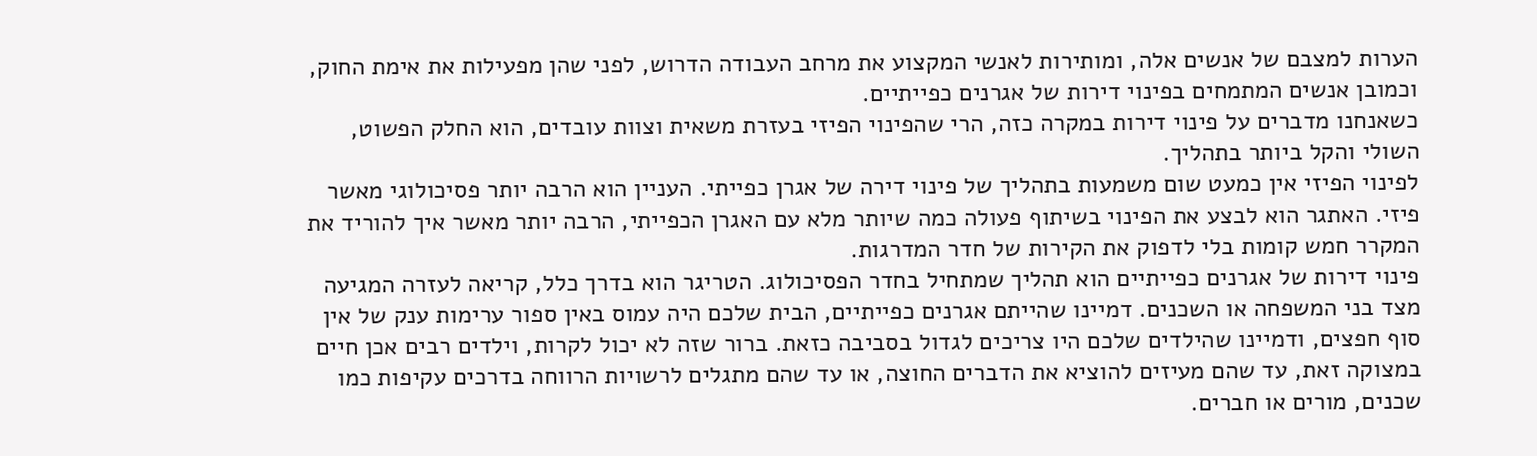הערות למצבם של אנשים אלה, ומותירות לאנשי המקצוע את מרחב העבודה הדרוש, לפני שהן מפעילות את אימת החוק, וכמובן אנשים המתמחים בפינוי דירות של אגרנים כפייתיים.
כשאנחנו מדברים על פינוי דירות במקרה כזה, הרי שהפינוי הפיזי בעזרת משאית וצוות עובדים, הוא החלק הפשוט, השולי והקל ביותר בתהליך.
לפינוי הפיזי אין כמעט שום משמעות בתהליך של פינוי דירה של אגרן כפייתי. העניין הוא הרבה יותר פסיכולוגי מאשר פיזי. האתגר הוא לבצע את הפינוי בשיתוף פעולה כמה שיותר מלא עם האגרן הכפייתי, הרבה יותר מאשר איך להוריד את המקרר חמש קומות בלי לדפוק את הקירות של חדר המדרגות.
פינוי דירות של אגרנים כפייתיים הוא תהליך שמתחיל בחדר הפסיכולוג. הטריגר הוא בדרך כלל, קריאה לעזרה המגיעה מצד בני המשפחה או השכנים. דמיינו שהייתם אגרנים כפייתיים, הבית שלכם היה עמוס באין ספור ערימות ענק של אין סוף חפצים, ודמיינו שהילדים שלכם היו צריכים לגדול בסביבה כזאת. ברור שזה לא יכול לקרות, וילדים רבים אכן חיים במצוקה זאת, עד שהם מעיזים להוציא את הדברים החוצה, או עד שהם מתגלים לרשויות הרווחה בדרכים עקיפות כמו שכנים, מורים או חברים.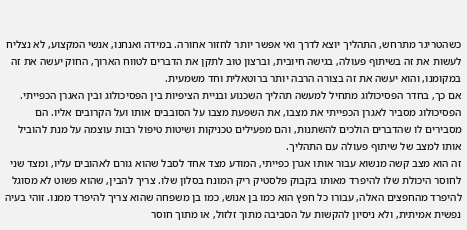כשהטריגר מתרחש, התהליך יוצא לדרך ואי אפשר יותר לחזור אחורה. במידה ואנחנו, אנשי המקצוע, לא נצליח לעשות את זה בשיתוף פעולה, בגישה חיובית, וברצון טוב לתקן את הדברים לטווח הארוך, החוק יעשה את זה במקומנו, והוא יעשה את זה בצורה הרבה יותר ברוטאלית וחד משמעית.
אם כך, בחדר הפסיכולוג מתחיל למעשה תהליך השכנוע ובניית הציפיות בין הפסיכולוג ובין האגרן הכפייתי. הפסיכולוג מסביר לאגרן הכפייתי את מצבו, את השפעת מצבו על הסובבים אותו ועל הקרובים אליו. הם מסבירים לו שהדברים הולכים להשתנות, והם מפעילים טכניקות ושיטות טיפול רבות עוצמה על מנת להוביל אותו למצב של שיתוף פעולה עם התהליך.
זה הוא מצב קשה מנשוא עבור אותו אגרן כפייתי, המודע מצד אחד לסבל שהוא גורם לאהובים עליו, ומצד שני לחוסר היכולת שלו להיפרד מאותו בקבוק פלסטיק ריק המונח בסלון שלו. צריך להבין, שהוא פשוט לא מסוגל להיפרד מהחפצים האלה, עבורו כל חפץ הוא כמו בן אנוש, כמו בן משפחה שהוא צריך להיפרד ממנו. זוהי בעיה נפשית אמיתית, ולא ניסיון להקשות על הסביבה מתוך זלזול, או מתוך חוסר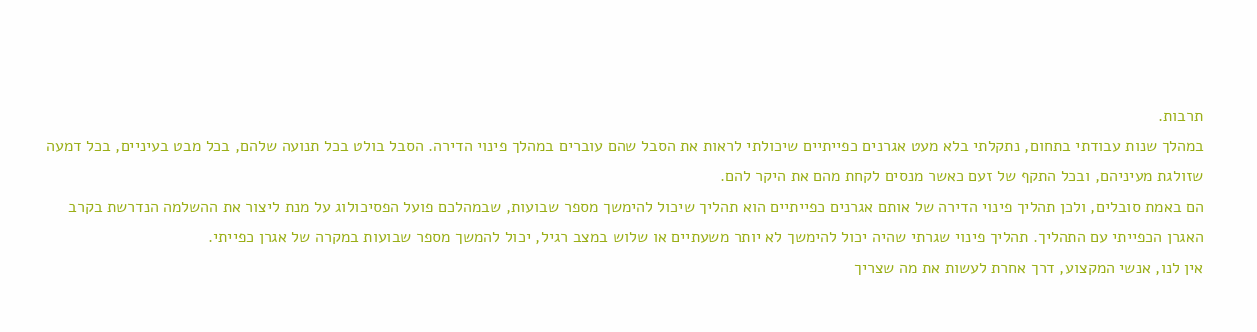תרבות.
במהלך שנות עבודתי בתחום, נתקלתי בלא מעט אגרנים כפייתיים שיכולתי לראות את הסבל שהם עוברים במהלך פינוי הדירה. הסבל בולט בכל תנועה שלהם, בכל מבט בעיניים, בכל דמעה שזולגת מעיניהם, ובכל התקף של זעם כאשר מנסים לקחת מהם את היקר להם.
הם באמת סובלים, ולכן תהליך פינוי הדירה של אותם אגרנים כפייתיים הוא תהליך שיכול להימשך מספר שבועות, שבמהלכם פועל הפסיכולוג על מנת ליצור את ההשלמה הנדרשת בקרב האגרן הכפייתי עם התהליך. תהליך פינוי שגרתי שהיה יכול להימשך לא יותר משעתיים או שלוש במצב רגיל, יכול להמשך מספר שבועות במקרה של אגרן כפייתי.
אין לנו, אנשי המקצוע, דרך אחרת לעשות את מה שצריך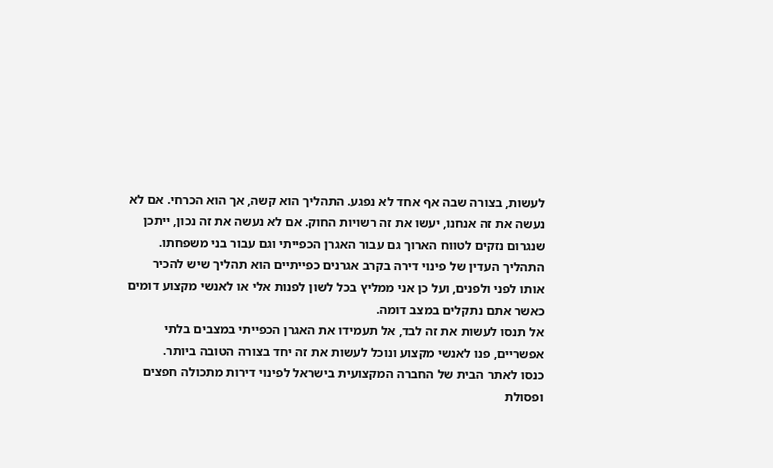לעשות, בצורה שבה אף אחד לא נפגע. התהליך הוא קשה, אך הוא הכרחי. אם לא נעשה את זה אנחנו, יעשו את זה רשויות החוק. אם לא נעשה את זה נכון, ייתכן שנגרום נזקים לטווח הארוך גם עבור האגרן הכפייתי וגם עבור בני משפחתו.
התהליך העדין של פינוי דירה בקרב אגרנים כפייתיים הוא תהליך שיש להכיר אותו לפני ולפנים, ועל כן אני ממליץ בכל לשון לפנות אלי או לאנשי מקצוע דומים כאשר אתם נתקלים במצב דומה.
אל תנסו לעשות את זה לבד, אל תעמידו את האגרן הכפייתי במצבים בלתי אפשריים, פנו לאנשי מקצוע ונוכל לעשות את זה יחד בצורה הטובה ביותר.
כנסו לאתר הבית של החברה המקצועית בישראל לפינוי דירות מתכולה חפצים ופסולת